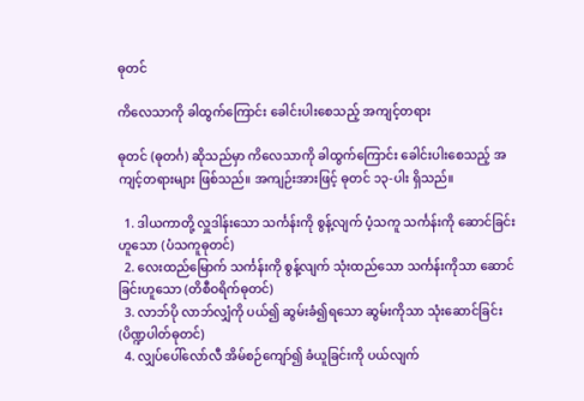ဓုတင်

ကိလေသာကို ခါထွက်ကြောင်း ခေါင်းပါးစေသည့် အကျင့်တရား

ဓုတင် (ဓုတင်္ဂ) ဆိုသည်မှာ ကိလေသာကို ခါထွက်ကြောင်း ခေါင်းပါးစေသည့် အကျင့်တရားများ ဖြစ်သည်။ အကျဉ်းအားဖြင့် ဓုတင် ၁၃-ပါး ရှိသည်။

  1. ဒါယကာတို့ လှူဒါန်းသော သင်္ကန်းကို စွန့်လျက် ပံ့သကူ သင်္ကန်းကို ဆောင်ခြင်းဟူသော (ပံသကူဓုတင်)
  2. လေးထည်မြောက် သင်္ကန်းကို စွန့်လျက် သုံးထည်သော သင်္ကန်းကိုသာ ဆောင်ခြင်းဟူသော (တိစီဝရိက်ဓုတင်)
  3. လာဘ်ပို လာဘ်လျှံကို ပယ်၍ ဆွမ်းခံ၍ရသော ဆွမ်းကိုသာ သုံးဆောင်ခြင်း (ပိဏ္ဍပါတ်ဓုတင်)
  4. လျှပ်ပေါ်လော်လီ အိမ်စဉ်ကျော်၍ ခံယူခြင်းကို ပယ်လျက်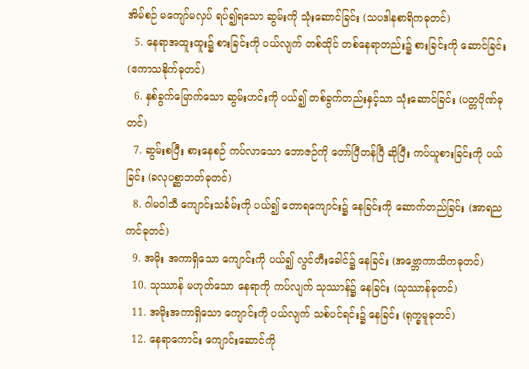အိမ်စဉ် မကျော်မလှပ် ရပ်၍ရသော ဆွမ်းကို သုံးဆောင်ခြင်း (သပဒါနစာရိကဓုတင်)
  5. နေရာအထူးထူး၌ စားခြင်းကို ပယ်လျက် တစ်ထိုင် တစ်နေရာတည်း၌ စားခြင်းကို ဆောင်ခြင်း (ဧကာသနိုက်ဓုတင်)
  6. နှစ်ခွက်မြောက်သော ဆွမ်းဟင်းကို ပယ်၍ တစ်ခွက်တည်းနှင့်သာ သုံးဆောင်ခြင်း (ပတ္တပိုဏ်ဓုတင်)
  7. ဆွမ်းစပြီး စားနေစဉ် ကပ်လာသော ဘောဇဉ်ကို တော်ပြီတန်ပြီ ဆိုပြီး ကပ်ယူစားခြင်းကို ပယ်ခြင်း (ခလုပစ္ဆာဘတ်ဓုတင်)
  8. ဂါမဝါသီ ကျောင်းသင်္ခမ်းကို ပယ်၍ တောရကျောင်း၌ နေခြင်းကို ဆောက်တည်ခြင်း (အာရညကင်ဓုတင်)
  9. အမိုး အကာရှိသော ကျောင်းကို ပယ်၍ လွင်တီးခေါင်၌ နေခြင်း (အဗ္ဘောကာသိကဓုတင်)
  10. သုဿာန် မဟုတ်သော နေရာကို ကပ်လျက် သုဿာန်၌ နေခြင်း (သုဿာန်ဓုတင်)
  11. အမိုးအကာရှိသော ကျောင်းကို ပယ်လျက် သစ်ပင်ရင်း၌ နေခြင်း (ရုက္ခမူဓုတင်)
  12. နေရာကောင်း ကျောင်းဆောင်ကို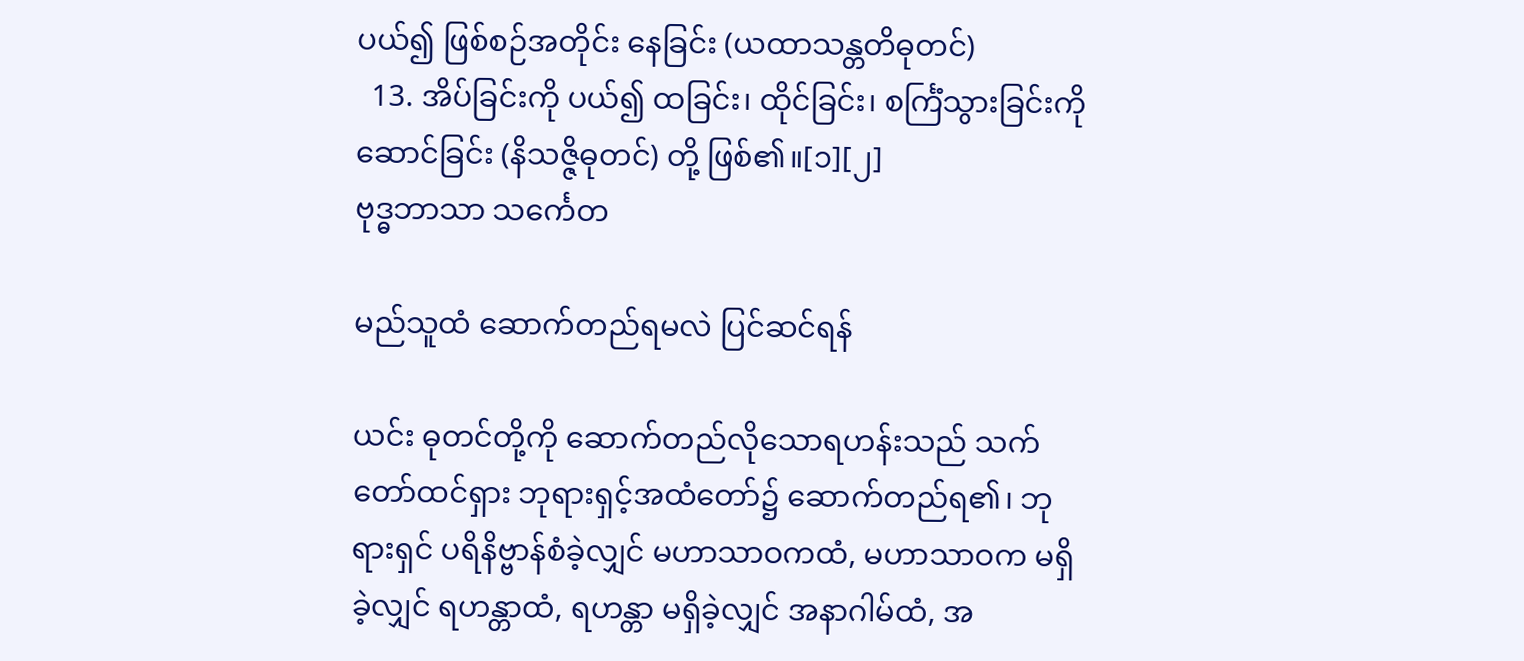ပယ်၍ ဖြစ်စဉ်အတိုင်း နေခြင်း (ယထာသန္တတိဓုတင်)
  13. အိပ်ခြင်းကို ပယ်၍ ထခြင်း၊ ထိုင်ခြင်း၊ စင်္ကြံသွားခြင်းကို ဆောင်ခြင်း (နိသဇ္ဇိဓုတင်) တို့ ဖြစ်၏။[၁][၂]
ဗုဒ္ဓဘာသာ သင်္ကေတ

မည်သူထံ ဆောက်တည်ရမလဲ ပြင်ဆင်ရန်

ယင်း ဓုတင်တို့ကို ဆောက်တည်လိုသောရဟန်းသည် သက်တော်ထင်ရှား ဘုရားရှင့်အထံတော်၌ ဆောက်တည်ရ၏၊ ဘုရားရှင် ပရိနိဗ္ဗာန်စံခဲ့လျှင် မဟာသာဝကထံ, မဟာသာဝက မရှိခဲ့လျှင် ရဟန္တာထံ, ရဟန္တာ မရှိခဲ့လျှင် အနာဂါမ်ထံ, အ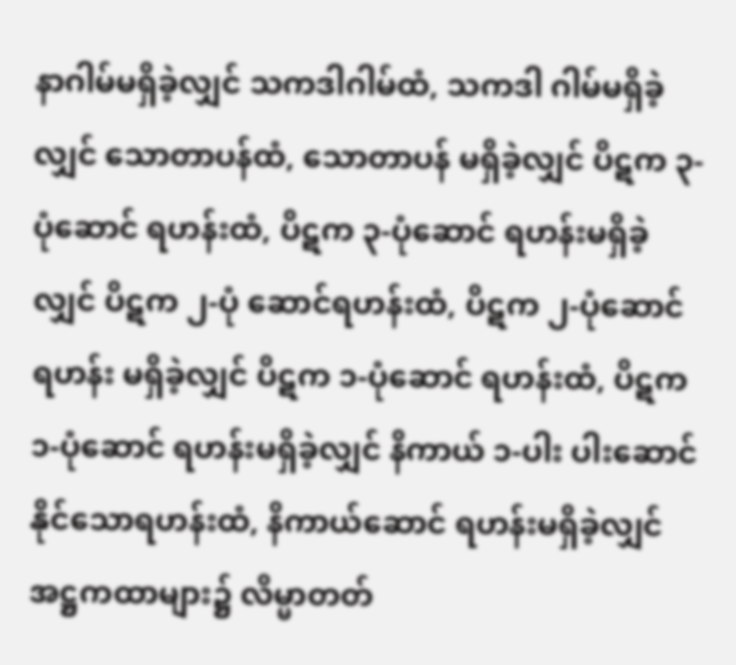နာဂါမ်မရှိခဲ့လျှင် သကဒါဂါမ်ထံ, သကဒါ ဂါမ်မရှိခဲ့လျှင် သောတာပန်ထံ, သောတာပန် မရှိခဲ့လျှင် ပိဋက ၃-ပုံဆောင် ရဟန်းထံ, ပိဋက ၃-ပုံဆောင် ရဟန်းမရှိခဲ့လျှင် ပိဋက ၂-ပုံ ဆောင်ရဟန်းထံ, ပိဋက ၂-ပုံဆောင် ရဟန်း မရှိခဲ့လျှင် ပိဋက ၁-ပုံဆောင် ရဟန်းထံ, ပိဋက ၁-ပုံဆောင် ရဟန်းမရှိခဲ့လျှင် နိကာယ် ၁-ပါး ပါးဆောင်နိုင်သောရဟန်းထံ, နိကာယ်ဆောင် ရဟန်းမရှိခဲ့လျှင် အဋ္ဌကထာများ၌ လိမ္မာတတ်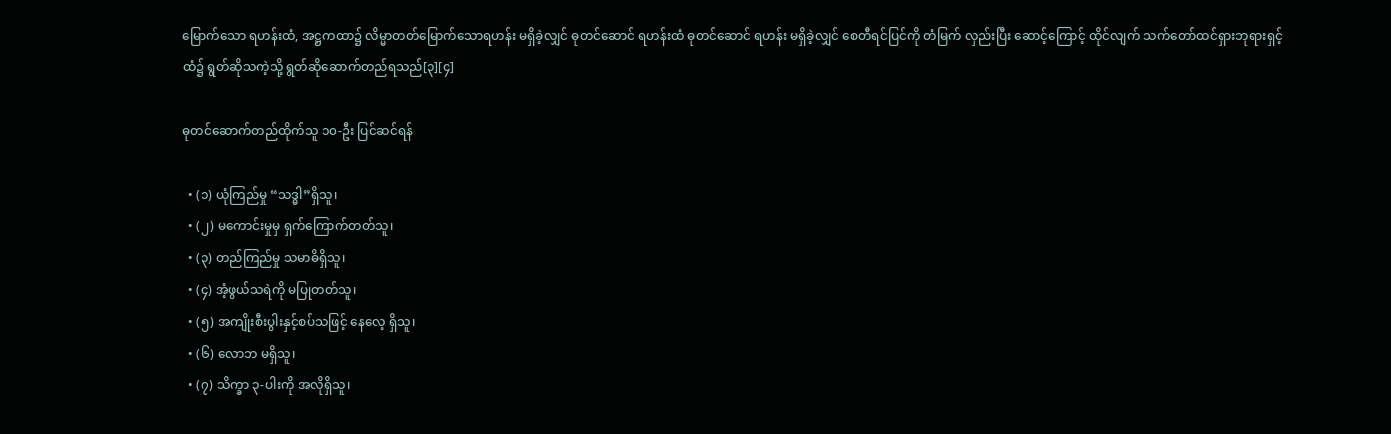မြောက်သော ရဟန်းထံ, အဋ္ဌကထာ၌ လိမ္မာတတ်မြောက်သောရဟန်း မရှိခဲ့လျှင် ဓုတင်ဆောင် ရဟန်းထံ ဓုတင်ဆောင် ရဟန်း မရှိခဲ့လျှင် စေတီရင်ပြင်ကို တံမြက် လှည်းပြီး ဆောင့်ကြောင့် ထိုင်လျက် သက်တော်ထင်ရှားဘုရားရှင့်ထံ၌ ရွတ်ဆိုသကဲ့သို့ ရွတ်ဆိုဆောက်တည်ရသည်[၃][၄]

ဓုတင်ဆောက်တည်ထိုက်သူ ၁၀-ဦး ပြင်ဆင်ရန်

  • (၁) ယုံကြည်မှု “သဒ္ဓါ”ရှိသူ၊
  • (၂) မကောင်းမှုမှ ရှက်ကြောက်တတ်သူ၊
  • (၃) တည်ကြည်မှု သမာဓိရှိသူ၊
  • (၄) အံ့ဖွယ်သရဲကို မပြုတတ်သူ၊
  • (၅) အကျိုးစီးပွါးနှင့်စပ်သဖြင့် နေလေ့ ရှိသူ၊
  • (၆) လောဘ မရှိသူ၊
  • (၇) သိက္ခာ ၃-ပါးကို အလိုရှိသူ၊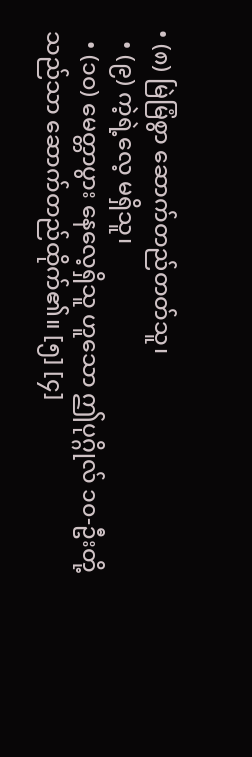• (၈) မြဲမြံစွာ ဆောက်တည်တတ်သူ၊
  • (၉) ကဲ့ရဲ့လေ့ မရှိသူ၊
  • (၁၀) မေတ္တာပွား နေလေ့ရှိသူ ဟူသော ဤပုဂ္ဂိုလ် ၁၀-ဦးတို့ သည်သာ ဆောက်တည်ထိုက်၏။ [၅] [၄]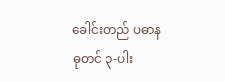ခေါင်းတည် ပဓာနဓုတင် ၃-ပါး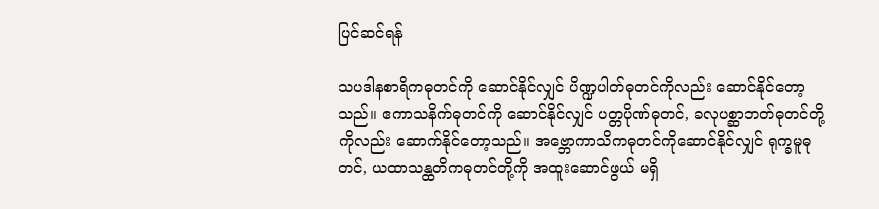ပြင်ဆင်ရန်

သပဒါနစာရိကဓုတင်ကို ဆောင်နိုင်လျှင် ပိဏ္ဍပါတ်ဓုတင်ကိုလည်း ဆောင်နိုင်တော့သည်။ ဧကာသနိက်ဓုတင်ကို ဆောင်နိုင်လျှင် ပတ္တပိုဏ်ဓုတင်, ခလုပစ္ဆာဘတ်ဓုတင်တို့ကိုလည်း ဆောက်နိုင်တော့သည်။ အဗ္ဘောကာသိကဓုတင်ကိုဆောင်နိုင်လျှင် ရုက္ခမူဓုတင်, ယထာသန္ထတိကဓုတင်တို့ကို အထူးဆောင်ဖွယ် မရှိ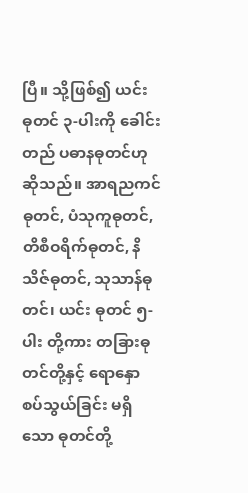ပြီ။ သို့ဖြစ်၍ ယင်း ဓုတင် ၃-ပါးကို ခေါင်းတည် ပဓာနဓုတင်ဟု ဆိုသည်။ အာရညကင်ဓုတင်, ပံသုကူဓုတင်, တိစီဝရိက်ဓုတင်, နိသိဇ်ဓုတင်, သုသာန်ဓုတင်၊ ယင်း ဓုတင် ၅-ပါး တို့ကား တခြားဓုတင်တို့နှင့် ရောနှော စပ်သွယ်ခြင်း မရှိသော ဓုတင်တို့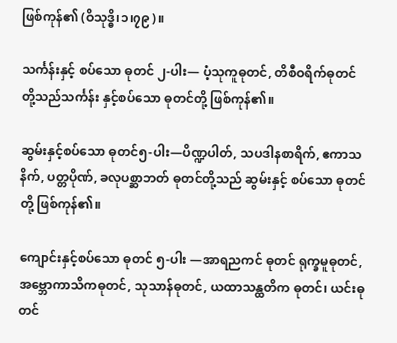ဖြစ်ကုန်၏ (ဝိသုဒ္ဓိ၊၁၊၇၉)။

သင်္ကန်းနှင့် စပ်သော ဓုတင် ၂-ပါး— ပံ့သုကူဓုတင်, တိစီဝရိက်ဓုတင်တို့သည်သင်္ကန်း နှင့်စပ်သော ဓုတင်တို့ ဖြစ်ကုန်၏။

ဆွမ်းနှင့်စပ်သော ဓုတင်၅-ပါး—ပိဏ္ဍပါတ်, သပဒါနစာရိက်, ဧကာသနိက်, ပတ္တပိုဏ်, ခလုပစ္ဆာဘတ် ဓုတင်တို့သည် ဆွမ်းနှင့် စပ်သော ဓုတင်တို့ ဖြစ်ကုန်၏။

ကျောင်းနှင့်စပ်သော ဓုတင် ၅-ပါး —အာရညကင် ဓုတင် ရုက္ခမူဓုတင်, အဗ္ဘောကာသိကဓုတင်, သုသာန်ဓုတင်, ယထာသန္ထတိက ဓုတင်၊ ယင်းဓုတင်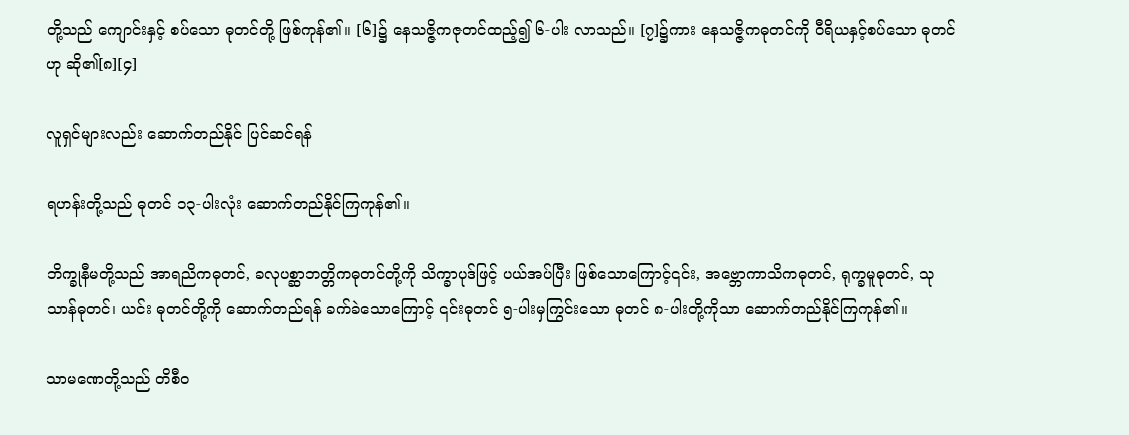တို့သည် ကျောင်းနှင့် စပ်သော ဓုတင်တို့ ဖြစ်ကုန်၏။ [၆]၌ နေသဇ္ဇိကဇုတင်ထည့်၍ ၆-ပါး လာသည်။ [၇]၌ကား နေသဇ္ဇိကဓုတင်ကို ဝီရိယနှင့်စပ်သော ဓုတင်ဟု ဆို၏[၈][၄]

လူရှင်များလည်း ဆောက်တည်နိုင် ပြင်ဆင်ရန်

ရဟန်းတို့သည် ဓုတင် ၁၃-ပါးလုံး ဆောက်တည်နိုင်ကြကုန်၏။

ဘိက္ခုနီမတို့သည် အာရညိကဓုတင်, ခလုပစ္ဆာဘတ္တိကဓုတင်တို့ကို သိက္ခာပုဒ်ဖြင့် ပယ်အပ်ပြီး ဖြစ်သောကြောင့်၎င်း, အဗ္ဘောကာသိကဓုတင်, ရုက္ခမူဓုတင်, သုသာန်ဓုတင်၊ ယင်း ဓုတင်တို့ကို ဆောက်တည်ရန် ခက်ခဲသောကြောင့် ၎င်းဓုတင် ၅-ပါးမှကြွင်းသော ဓုတင် ၈-ပါးတို့ကိုသာ ဆောက်တည်နိုင်ကြကုန်၏။

သာမဏေတို့သည် တိစီဝ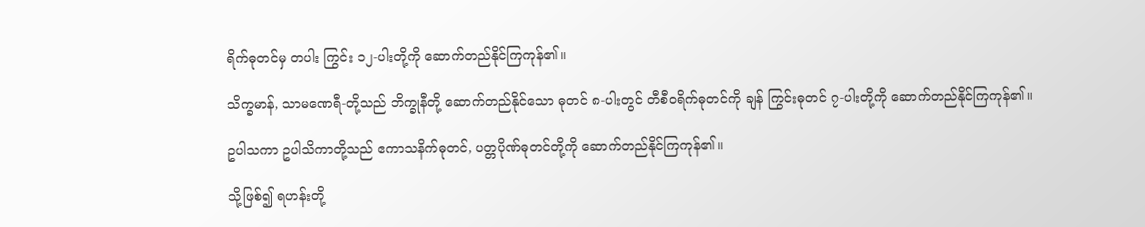ရိက်ဓုတင်မှ တပါး ကြွင်း ၁၂-ပါးတို့ကို ဆောက်တည်နိုင်ကြကုန်၏။

သိက္ခမာန်, သာမဏေရီ-တို့သည် ဘိက္ခုနီတို့ ဆောက်တည်နိုင်သော ဓုတင် ၈-ပါးတွင် တီစီဝရိက်ဓုတင်ကို ချန် ကြွင်းဓုတင် ၇-ပါးတို့ကို ဆောက်တည်နိုင်ကြကုန်၏။

ဥပါသကာ ဥပါသိကာတို့သည် ဧကာသနိက်ဓုတင်, ပတ္တပိုဏ်ဓုတင်တို့ကို ဆောက်တည်နိုင်ကြကုန်၏။

သို့ဖြစ်၍ ရဟန်းတို့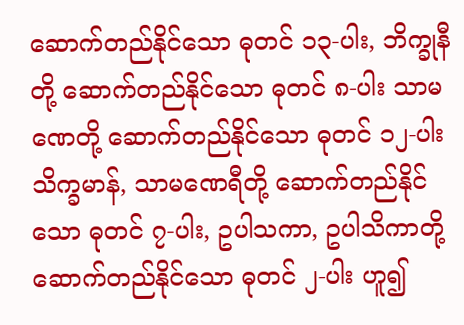ဆောက်တည်နိုင်သော ဓုတင် ၁၃-ပါး, ဘိက္ခုနီတို့ ဆောက်တည်နိုင်သော ဓုတင် ၈-ပါး သာမဏေတို့ ဆောက်တည်နိုင်သော ဓုတင် ၁၂-ပါး သိက္ခမာန်, သာမဏေရီတို့ ဆောက်တည်နိုင်သော ဓုတင် ၇-ပါး, ဥပါသကာ, ဥပါသိကာတို့ ဆောက်တည်နိုင်သော ဓုတင် ၂-ပါး ဟူ၍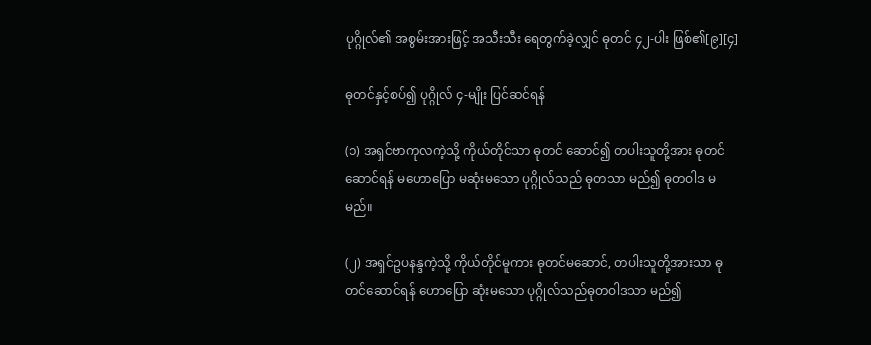ပုဂ္ဂိုလ်၏ အစွမ်းအားဖြင့် အသီးသီး ရေတွက်ခဲ့လျှင် ဓုတင် ၄၂-ပါး ဖြစ်၏[၉][၄]

ဓုတင်နှင့်စပ်၍ ပုဂ္ဂိုလ် ၄-မျိုး ပြင်ဆင်ရန်

(၁) အရှင်ဗာကုလကဲ့သို့ ကိုယ်တိုင်သာ ဓုတင် ဆောင်၍ တပါးသူတို့အား ဓုတင်ဆောင်ရန် မဟောပြော မဆုံးမသော ပုဂ္ဂိုလ်သည် ဓုတသာ မည်၍ ဓုတဝါဒ မမည်။

(၂) အရှင်ဥပနန္ဒကဲ့သို့ ကိုယ်တိုင်မူကား ဓုတင်မဆောင်, တပါးသူတို့အားသာ ဓုတင်ဆောင်ရန် ဟောပြော ဆုံးမသော ပုဂ္ဂိုလ်သည်ဓုတဝါဒသာ မည်၍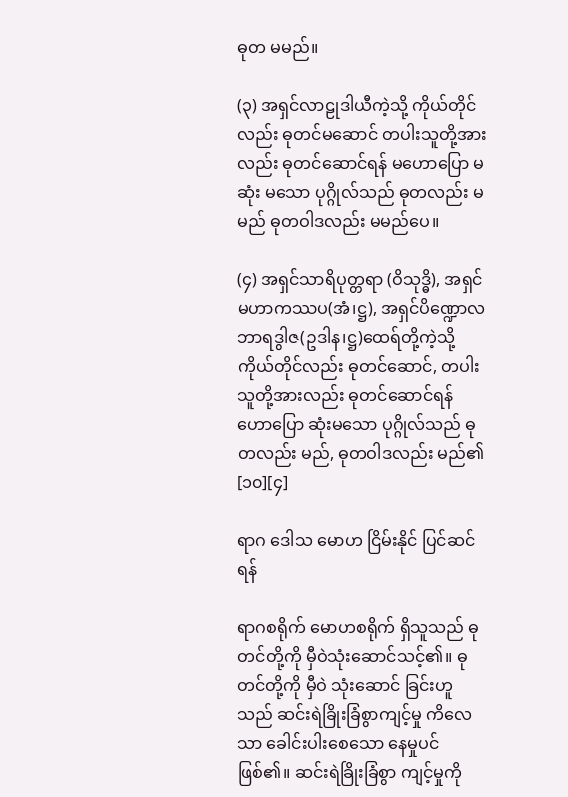ဓုတ မမည်။

(၃) အရှင်လာဠုဒါယီကဲ့သို့ ကိုယ်တိုင်လည်း ဓုတင်မဆောင် တပါးသူတို့အား လည်း ဓုတင်ဆောင်ရန် မဟောပြော မဆုံး မသော ပုဂ္ဂိုလ်သည် ဓုတလည်း မမည် ဓုတဝါဒလည်း မမည်ပေ။

(၄) အရှင်သာရိပုတ္တရာ (ဝိသုဒ္ဓိ), အရှင်မဟာကဿပ(အံ၊ဋ္ဌ), အရှင်ပိဏ္ဍောလဘာရဒွါဇ(ဥဒါန၊ဋ္ဌ)ထေရ်တို့ကဲ့သို့ ကိုယ်တိုင်လည်း ဓုတင်ဆောင်, တပါးသူတို့အားလည်း ဓုတင်ဆောင်ရန် ဟောပြော ဆုံးမသော ပုဂ္ဂိုလ်သည် ဓုတလည်း မည်, ဓုတဝါဒလည်း မည်၏ [၁၀][၄]

ရာဂ ဒေါသ မောဟ ငြိမ်းနိုင် ပြင်ဆင်ရန်

ရာဂစရိုက် မောဟစရိုက် ရှိသူသည် ဓုတင်တို့ကို မှီဝဲသုံးဆောင်သင့်၏။ ဓုတင်တို့ကို မှီဝဲ သုံးဆောင် ခြင်းဟူသည် ဆင်းရဲခြိုးခြံစွာကျင့်မှု ကိလေသာ ခေါင်းပါးစေသော နေမှုပင် ဖြစ်၏။ ဆင်းရဲခြိုးခြံစွာ ကျင့်မှုကို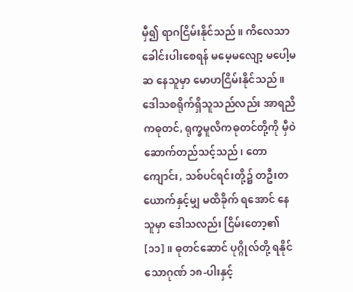မှီ၍ ရာဂငြိမ်းနိုင်သည်။ ကိလေသာ ခေါင်းပါးစေရန် မမေ့မလျော့ မပေါ့မဆ နေသူမှာ မောဟငြိမ်းနိုင်သည်။ ဒေါသစရိုက်ရှိသူသည်လည်း အာရညိကဓုတင်, ရုက္ခမူလိကဓုတင်တို့ကို မှီဝဲ ဆောက်တည်သင့်သည်၊ တောကျောင်း, သစ်ပင်ရင်းတို့၌ တဦးတယောက်နှင့်မျှ မထိခိုက် ရအောင် နေသူမှာ ဒေါသလည်း ငြိမ်းတော့၏ [၁၁]။ ဓုတင်ဆောင် ပုဂ္ဂိုလ်တို့ ရနိုင်သောဂုဏ် ၁၈-ပါးနှင့်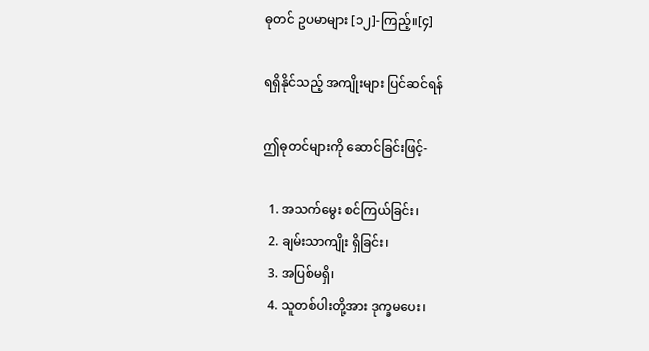ဓုတင် ဥပမာများ [၁၂]-ကြည့်။[၄]

ရရှိနိုင်သည့် အကျိုးများ ပြင်ဆင်ရန်

ဤဓုတင်များကို ဆောင်ခြင်းဖြင့်-

  1. အသက်မွေး စင်ကြယ်ခြင်း၊
  2. ချမ်းသာကျိုး ရှိခြင်း၊
  3. အပြစ်မရှိ၊
  4. သူတစ်ပါးတို့အား ဒုက္ခမပေး၊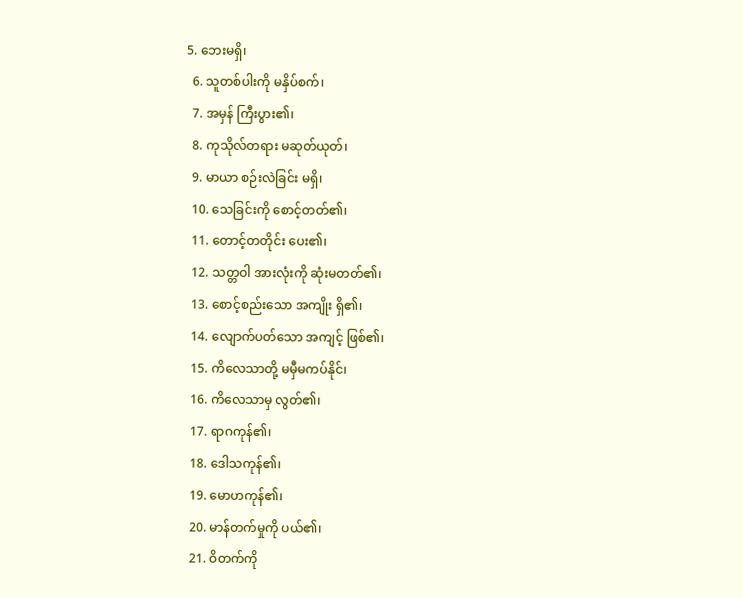5. ဘေးမရှိ၊
  6. သူတစ်ပါးကို မနှိပ်စက်၊
  7. အမှန် ကြီးပွား၏၊
  8. ကုသိုလ်တရား မဆုတ်ယုတ်၊
  9. မာယာ စဉ်းလဲခြင်း မရှိ၊
  10. သေခြင်းကို စောင့်တတ်၏၊
  11. တောင့်တတိုင်း ပေး၏၊
  12. သတ္တဝါ အားလုံးကို ဆုံးမတတ်၏၊
  13. စောင့်စည်းသော အကျိုး ရှိ၏၊
  14. လျောက်ပတ်သော အကျင့် ဖြစ်၏၊
  15. ကိလေသာတို့ မမှီမကပ်နိုင်၊
  16. ကိလေသာမှ လွတ်၏၊
  17. ရာဂကုန်၏၊
  18. ဒေါသကုန်၏၊
  19. မောဟကုန်၏၊
  20. မာန်တက်မှုကို ပယ်၏၊
  21. ဝိတက်ကို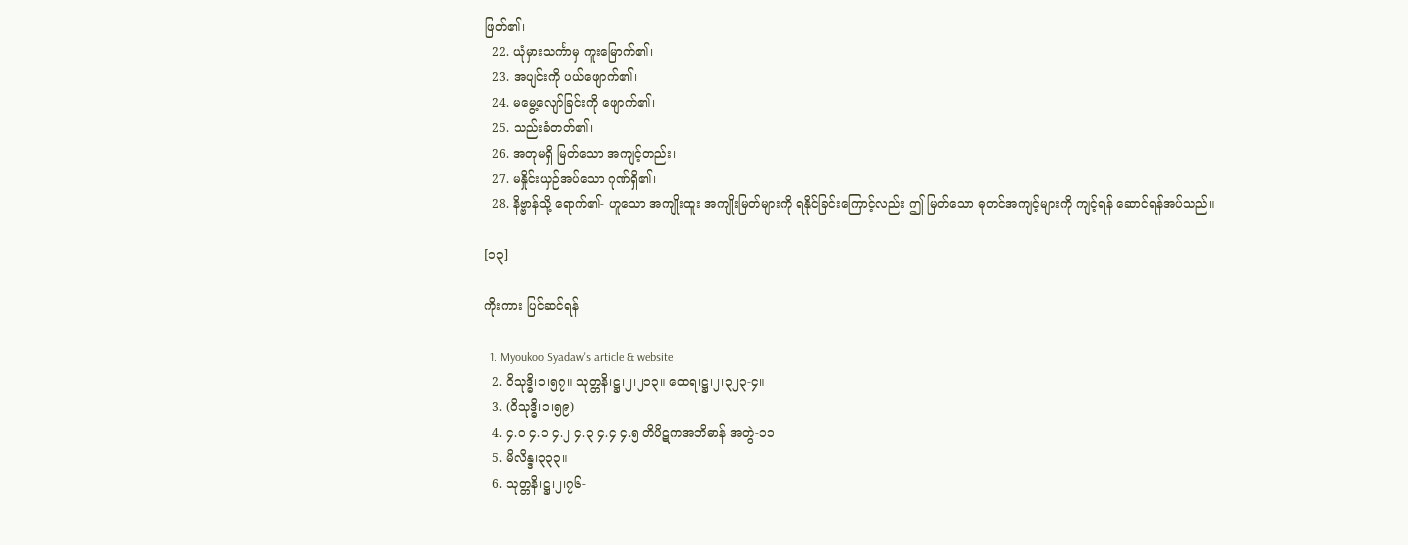ဖြတ်၏၊
  22. ယုံမှားသင်္ကာမှ ကူးမြောက်၏၊
  23. အပျင်းကို ပယ်ဖျောက်၏၊
  24. မမွေ့လျော်ခြင်းကို ဖျောက်၏၊
  25. သည်းခံတတ်၏၊
  26. အတုမရှိ မြတ်သော အကျင့်တည်း၊
  27. မနှိုင်းယှဉ်အပ်သော ဂုဏ်ရှိ၏၊
  28. နိဗ္ဗာန်သို့ ရောက်၏- ဟူသော အကျိုးထူး အကျိုးမြတ်များကို ရနိုင်ခြင်းကြောင့်လည်း ဤ မြတ်သော ဓုတင်အကျင့်များကို ကျင့်ရန် ဆောင်ရန်အပ်သည်။

[၁၃]

ကိုးကား ပြင်ဆင်ရန်

  1. Myoukoo Syadaw's article & website
  2. ဝိသုဒ္ဓိ၊၁၊၅၇။ သုတ္တနိ၊ဋ္ဌ၊၂၊၂၁၃။ ထေရ၊ဋ္ဌ၊၂၊၃၂၃-၄။
  3. (ဝိသုဒ္ဓိ၊၁၊၅၉)
  4. ၄.၀ ၄.၁ ၄.၂ ၄.၃ ၄.၄ ၄.၅ တိပိဋကအဘိဓာန် အတွဲ-၁၁
  5. မိလိန္ဒ၊၃၃၃။
  6. သုတ္တနိ၊ဋ္ဌ၊၂၊၇၆-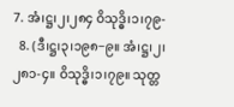7. အံ၊ဋ္ဌ၊၂၊၂၈၄ ဝိသုဒ္ဓိ၊၁၊၇၉-
  8. (ဒီ၊ဋ္ဌ၊၃၊၁၉၈−၉။ အံ၊ဋ္ဌ၊၂၊၂၈၁-၄။ ဝိသုဒ္ဓိ၊၁၊၇၉။ သုတ္တ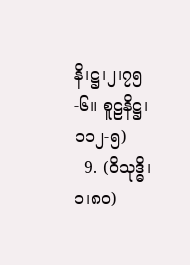နိ၊ဋ္ဌ၊၂၊၇၅-၆။ စူဠနိဋ္ဌ၊ ၁၁၂-၅)
  9. (ဝိသုဒ္ဓိ၊၁၊၈ဝ)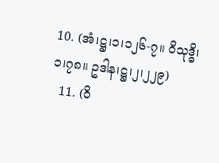10. (အံ၊ဋ္ဌ၊၁၊၁၂၆-၇။ ဝိသုဒ္ဓိ၊၁၊၇၈။ ဥဒါန၊ဋ္ဌ၊၂၊၂၂၉)
  11. (ဝိ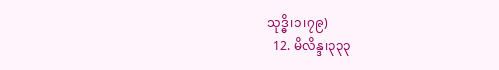သုဒ္ဓိ၊၁၊၇၉)
  12. မိလိန္ဒ၊၃၃၃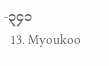-၃၄၁
  13. Myoukoo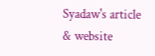Syadaw's article & website